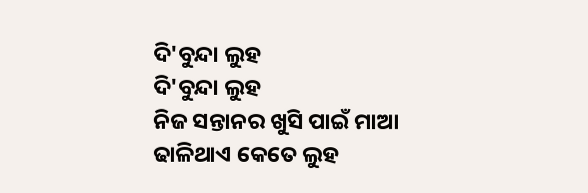ଦି'ବୁନ୍ଦା ଲୁହ
ଦି'ବୁନ୍ଦା ଲୁହ
ନିଜ ସନ୍ତାନର ଖୁସି ପାଇଁ ମାଆ
ଢାଳିଥାଏ କେତେ ଲୁହ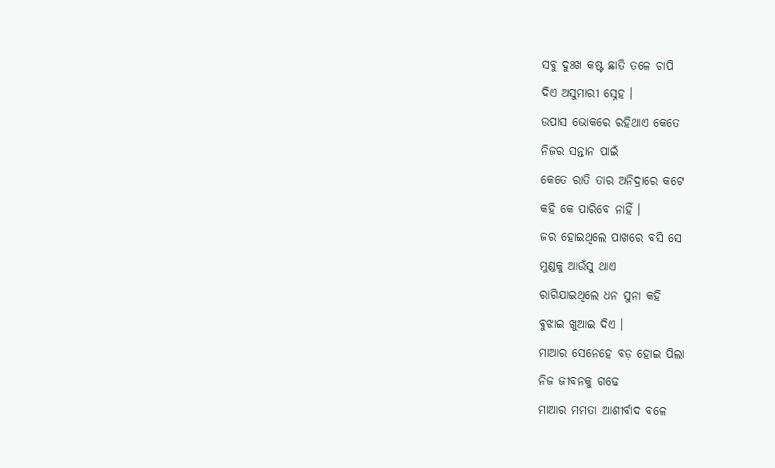ସବୁ ଦୁଃଖ କଷ୍ଟ ଛାତି ତଳେ ଚାପି
ଦିଏ ଅସୁମାରୀ ସ୍ନେହ ।
ଉପାସ ଭୋକରେ ରହିଥାଏ କେତେ
ନିଜର ସନ୍ତାନ ପାଇଁ
କେତେ ରାତି ତାର ଅନିଦ୍ରାରେ କଟେ
କହି କେ ପାରିବେ ନାହିଁ ।
ଜର ହୋଇଥିଲେ ପାଖରେ ବସି ସେ
ମୁଣ୍ଡକୁ ଆଉଁସୁ ଥାଏ
ରାଗିଯାଇଥିଲେ ଧନ ସୁନା କହି
ବୁଝାଇ ଖୁଆଇ ଦିଏ ।
ମାଆର ସେନେହେ ବଡ଼ ହୋଇ ପିଲା
ନିଜ ଜୀବନକୁ ଗଢେ
ମାଆର ମମତା ଆଶୀର୍ବାଦ ବଳେ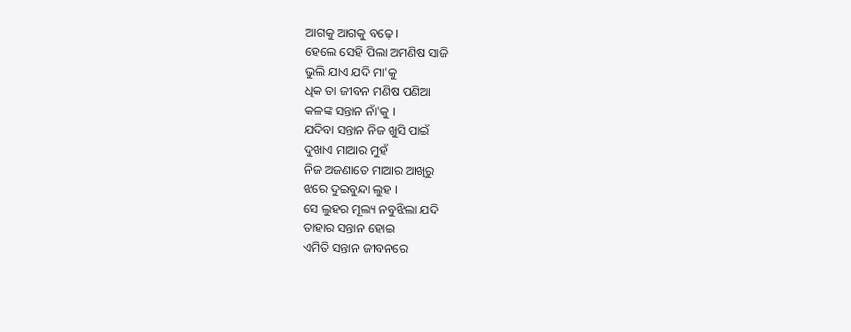ଆଗକୁ ଆଗକୁ ବଢ଼େ ।
ହେଲେ ସେହି ପିଲା ଅମଣିଷ ସାଜି
ଭୁଲି ଯାଏ ଯଦି ମା'କୁ
ଧିକ ତା ଜୀବନ ମଣିଷ ପଣିଆ
କଳଙ୍କ ସନ୍ତାନ ନାଁ'କୁ ।
ଯଦିବା ସନ୍ତାନ ନିଜ ଖୁସି ପାଇଁ
ଦୁଖାଏ ମାଆର ମୁହଁ
ନିଜ ଅଜଣାତେ ମାଆର ଆଖିରୁ
ଝରେ ଦୁଇବୁନ୍ଦା ଲୁହ ।
ସେ ଲୁହର ମୂଲ୍ୟ ନବୁଝିଲା ଯଦି
ତାହାର ସନ୍ତାନ ହୋଇ
ଏମିତି ସନ୍ତାନ ଜୀବନରେ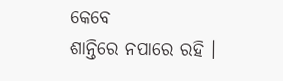କେବେ
ଶାନ୍ତିରେ ନପାରେ ରହି ।